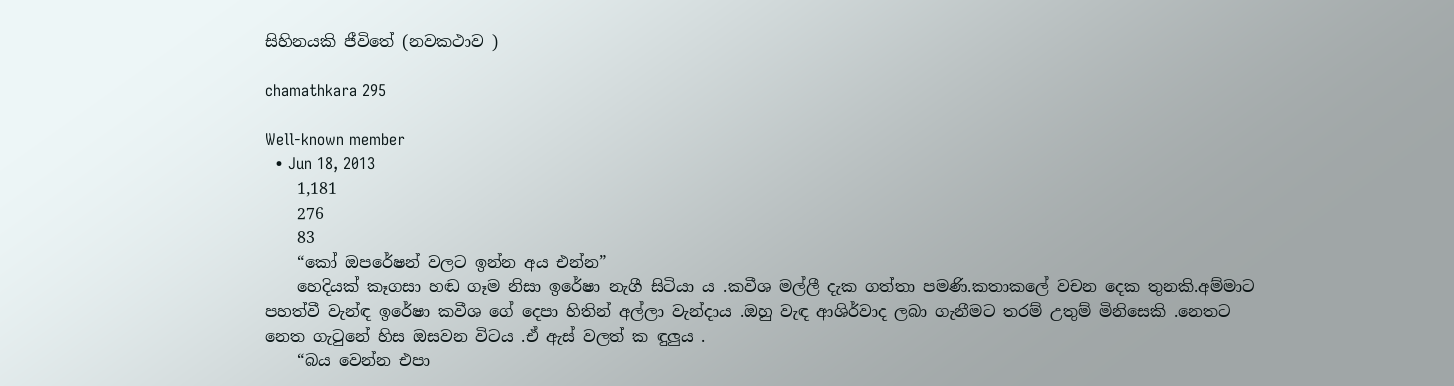සිහිනයකි ජීවිතේ (නවකථාව )

chamathkara 295

Well-known member
  • Jun 18, 2013
    1,181
    276
    83
    “කෝ ඔපරේෂන් වලට ඉන්න අය එන්න”
    හෙදියක් කෑගසා හඬ ගෑම නිසා ඉරේෂා නැගී සිටියා ය .කවීශ මල්ලී දැක ගත්තා පමණි.කතාකලේ වචන දෙක තුනකි.අම්මාට පහත්වී වැන්ඳ ඉරේෂා කවීශ ගේ දෙපා හිතින් අල්ලා වැන්දාය .ඔහු වැඳ ආශිර්වාද ලබා ගැනීමට තරම් උතුම් මිනිසෙකි .නෙතට නෙත ගැටුනේ හිස ඔසවන විටය .ඒ ඇස් වලත් ක ඳුලුය .
    “බය වෙන්න එපා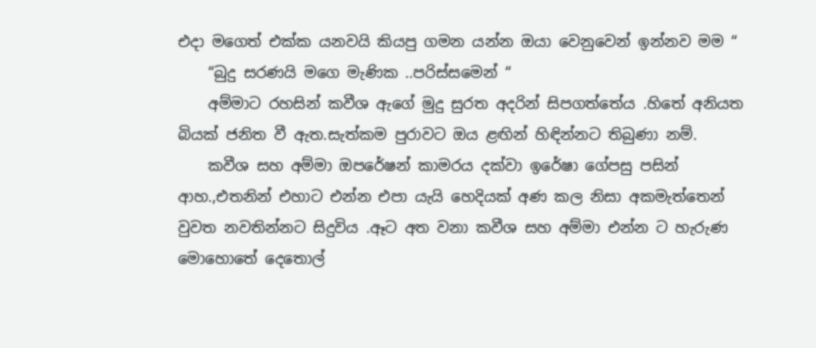එදා මගෙත් එක්ක යනවයි කියපු ගමන යන්න ඔයා වෙනුවෙන් ඉන්නව මම “
    “බුදු සරණයි මගෙ මැණික ..පරිස්සමෙන් “
    අම්මාට රහසින් කවීශ ඇගේ මුදු සුරත අදරින් සිපගත්තේය .හිතේ අනියත බියක් ජනිත වී ඇත.සැත්කම පුරාවට ඔය ළඟින් හිඳින්නට තිබුණා නම්.
    කවීශ සහ අම්මා ඔපරේෂන් කාමරය දක්වා ඉරේෂා ගේපසු පසින් ආහ.,එතනින් එහාට එන්න එපා යැයි හෙදියක් අණ කල නිසා අකමැත්තෙන් වුවත නවතින්නට සිදුවිය .ඈට අත වනා කවීශ සහ අම්මා එන්න ට හැරුණ මොහොතේ දෙතොල්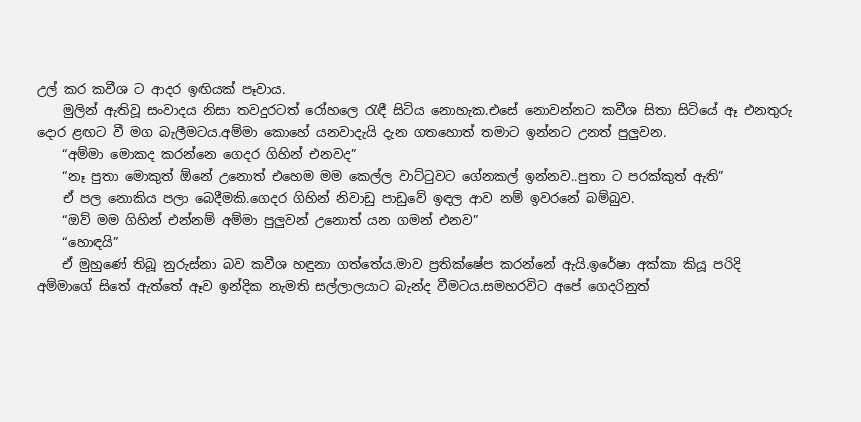උල් කර කවීශ ට ආදර ඉඟියක් පෑවාය.
    මුලින් ඇතිවූ සංවාදය නිසා තවදුරටත් රෝහලෙ රැඳී සිටිය නොහැක.එසේ නොවන්නට කවීශ සිතා සිටියේ ඈ එනතුරු දොර ළඟට වී මග බැලීමටය.අම්මා කොහේ යනවාදැයි දැන ගතහොත් තමාට ඉන්නට උනත් පුලුවන.
    “අම්මා මොකද කරන්නෙ ගෙදර ගිහින් එනවද”
    “නෑ පුතා මොකුත් ඕනේ උනොත් එහෙම මම කෙල්ල වාට්ටුවට ගේනකල් ඉන්නව..පුතා ට පරක්කුත් ඇති”
    ඒ පල නොකිය පලා බෙදීමකි.ගෙදර ගිහින් නිවාඩු පාඩුවේ ඉඳල ආව නම් ඉවරනේ බම්බුව.
    “ඔව් මම ගිහින් එන්නම් අම්මා පුලුවන් උනොත් යන ගමන් එනව”
    “හොඳයි”
    ඒ මුහුණේ තිබූ නුරුස්නා බව කවීශ හඳුනා ගත්තේය.මාව ප්‍රතික්ෂේප කරන්නේ ඇයි.ඉරේෂා අක්කා කියූ පරිදි අම්මාගේ සිතේ ඇත්තේ ඈව ඉන්දික නැමති සල්ලාලයාට බැන්ද වීමටය.සමහරවිට අපේ ගෙදරිනුත්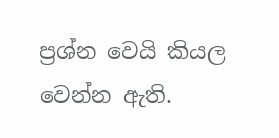ප්‍රශ්න වෙයි කියල වෙන්න ඇති.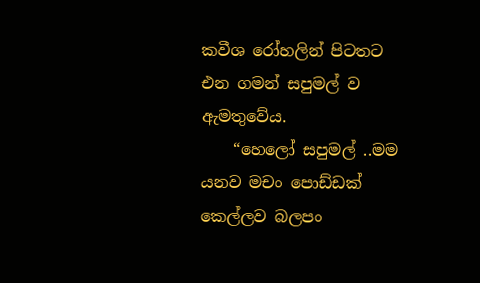කවීශ රෝහලින් පිටතට එන ගමන් සපුමල් ව ඇමතුවේය.
    “හෙලෝ සපුමල් ..මම යනව මචං පොඩ්ඩක් කෙල්ලව බලපං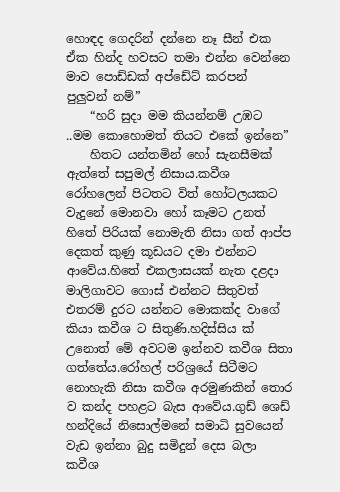හොඳද ගෙදරින් දන්නෙ නෑ සීන් එක ඒක හින්ද හවසට තමා එන්න වෙන්නෙ මාව පොඩ්ඩක් අප්ඩේට් කරපන් පුලුවන් නම්”
    “හරි සුදා මම කියන්නම් උඹට ..මම කොහොමත් තියට එකේ ඉන්නෙ”
    හිතට යන්තමින් හෝ සැනසීමක් ඇත්තේ සපුමල් නිසාය.කවීශ රෝහලෙන් පිටතට විත් හෝටලයකට වැදුනේ මොනවා හෝ කෑමට උනත් හිතේ පිරියක් නොමැති නිසා ගත් ආප්ප දෙකත් කුණු කූඩයට දමා එන්නට ආවේය.හිතේ එකලාසයක් නැත දළදා මාලිගාවට ගොස් එන්නට සිතුවත් එතරම් දුරට යන්නට මොකක්ද වාගේ කියා කවීශ ට සිතුණි.හදිස්සිය ක් උනොත් මේ අවටම ඉන්නව කවීශ සිතා ගත්තේය.රෝහල් පරිශ්‍රයේ සිටීමට නොහැකි නිසා කවීශ අරමුණකින් තොර ව කන්ද පහළට බැස ආවේය.ගුඩ් ශෙඩ් හන්දියේ නිසොල්මනේ සමාධි සුවයෙන් වැඩ ඉන්නා බුදු සමිදුන් දෙස බලා කවීශ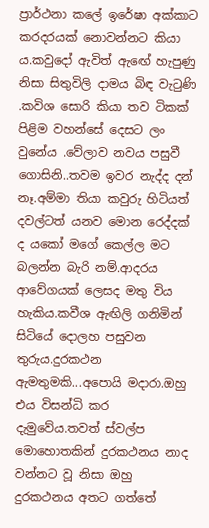ප්‍රාර්ථනා කලේ ඉරේෂා අක්කාට කරදරයක් නොවන්නට කියා ය.කවුදෝ ඇවිත් ඇඟේ හැපුණු නිසා සිතුවිලි දාමය බිඳ වැටුණි .කවිශ සොරි කියා තව ටිකක් පිළිම වහන්සේ දෙසට ලං වුනේය .වේලාව නවය පසුවී ගොසිනි..තවම ඉවර නැද්ද දන් නෑ.අම්මා තියා කවුරු හිටියත් දවල්ටත් යනව මොන රෙද්දක් ද යකෝ මගේ කෙල්ල මට බලන්න බැරි නම්.ආදරය ආවේගයක් ලෙසද මතු විය හැකිය.කවීශ ඇඟිලි ගනිමින් සිටියේ දොලහ පසුවන තුරුය.දුරකථන ඇමතුමකි...අපොයි මදාරා.ඔහු එය විසන්ධි කර දැමුවේය.තවත් ස්වල්ප මොහොතකින් දුරකථනය නාද වන්නට වූ නිසා ඔහු දුරකථනය අතට ගත්තේ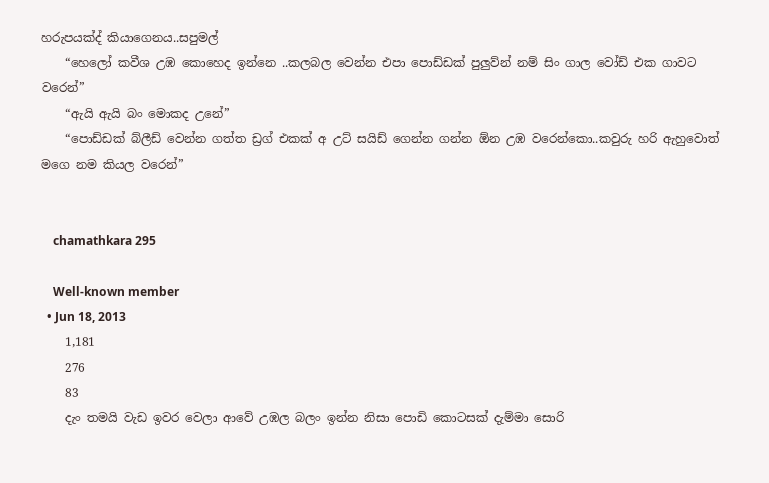හරුපයක්ද් කියාගෙනය..සපුමල්
    “හෙලෝ කවීශ උඹ කොහෙද ඉන්නෙ ..කලබල වෙන්න එපා පොඩ්ඩක් පුලුව්න් නම් සිං ගාල වෝඩ් එක ගාවට වරෙන්”
    “ඇයි ඇයි බං මොකද උනේ”
    “පොඩ්ඩක් බ්ලීඩ් වෙන්න ගත්ත ඩ්‍රග් එකක් අ උට් සයිඩ් ගෙන්න ගන්න ඕන උඹ වරෙන්කො..කවුරු හරි ඇහුවොත් මගෙ නම කියල වරෙන්”


    chamathkara 295

    Well-known member
  • Jun 18, 2013
    1,181
    276
    83
    දැං තමයි වැඩ ඉවර වෙලා ආවේ උඹල බලං ඉන්න නිසා පොඩි කොටසක් දැම්මා සොරි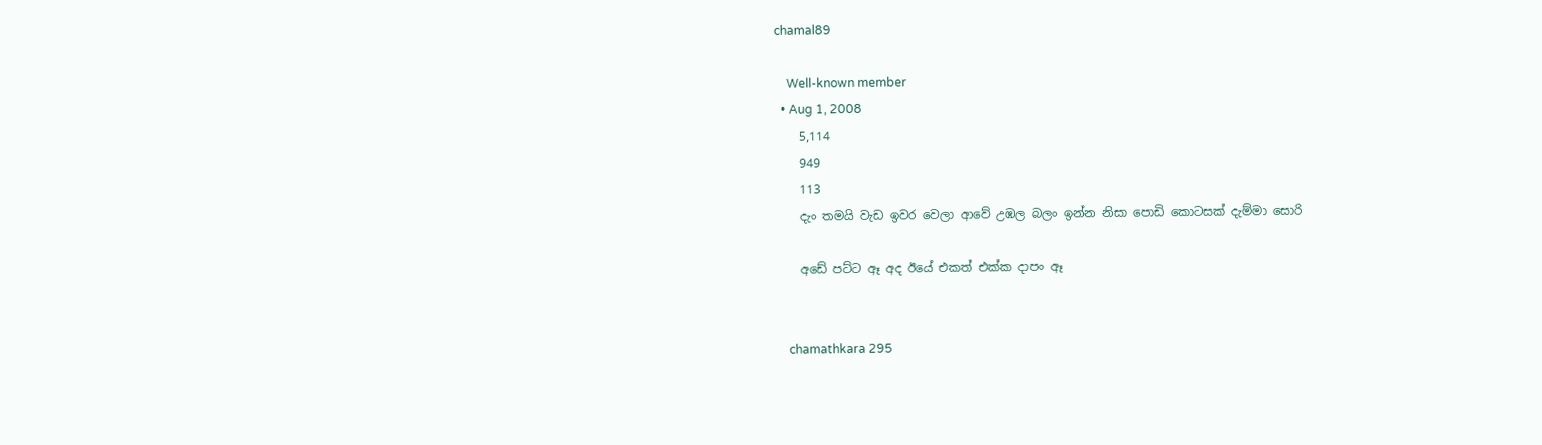chamal89

    Well-known member
  • Aug 1, 2008
    5,114
    949
    113
    දැං තමයි වැඩ ඉවර වෙලා ආවේ උඹල බලං ඉන්න නිසා පොඩි කොටසක් දැම්මා සොරි

    අඩේ පට්ට ඈ අද ඊයේ එකත් එක්ක දාපං ඈ


    chamathkara 295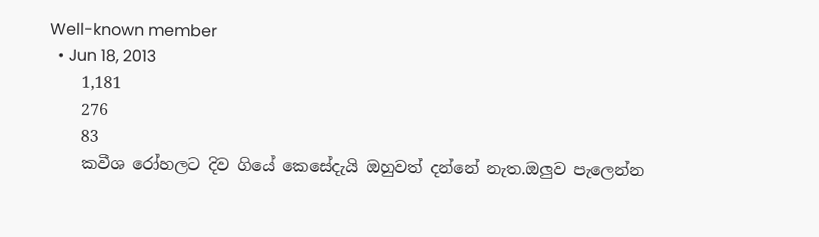Well-known member
  • Jun 18, 2013
    1,181
    276
    83
    කවීශ රෝහලට දිව ගියේ කෙසේදැයි ඔහුවත් දන්නේ නැත.ඔලුව පැලෙන්න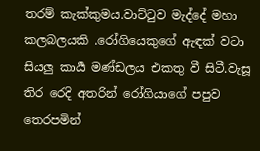තරම් කැක්කුමය.වාට්ටුව මැද්දේ මහා කලබලයකි .රෝගියෙකුගේ ඇඳක් වටා සියලු කාර්‍ය මණ්ඩලය එකතු වී සිටී.වැසූ තිර රෙදි අතරින් රෝගියාගේ පපුව තෙරපමින්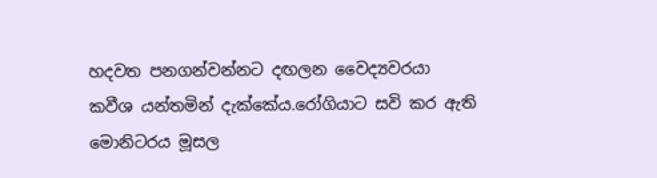හදවත පනගන්වන්නට දඟලන වෛද්‍යවරයා කවීශ යන්තමින් දැක්කේය.රෝගියාට සවි කර ඇති මොනිටරය මූසල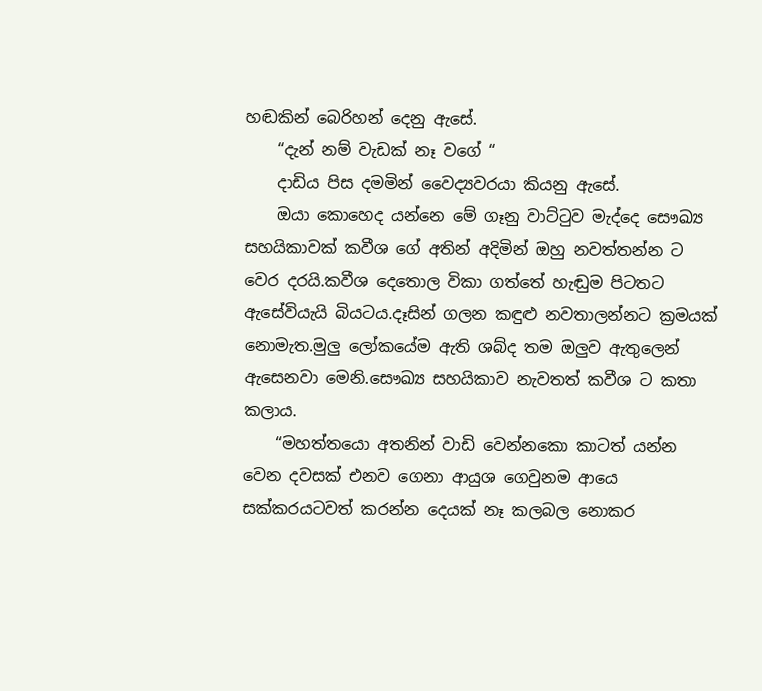හඬකින් බෙරිහන් දෙනු ඇසේ.
    “දැන් නම් වැඩක් නෑ වගේ “
    දාඩිය පිස දමමින් වෛද්‍යවරයා කියනු ඇසේ.
    ඔයා කොහෙද යන්නෙ මේ ගෑනු වාට්ටුව මැද්දෙ සෞඛ්‍ය සහයිකාවක් කවීශ ගේ අතින් අදිමින් ඔහු නවත්තන්න ට වෙර දරයි.කවීශ දෙතොල විකා ගත්තේ හැඬුම පිටතට ඇසේවියැයි බියටය.දෑසින් ගලන කඳුළු නවතාලන්නට ක්‍රමයක් නොමැත.මුලු ලෝකයේම ඇති ශබ්ද තම ඔලුව ඇතුලෙන් ඇසෙනවා මෙනි.සෞඛ්‍ය සහයිකාව නැවතත් කවීශ ට කතා කලාය.
    “මහත්තයො අතනින් වාඩි වෙන්නකො කාටත් යන්න වෙන දවසක් එනව ගෙනා ආයුශ ගෙවුනම ආයෙ සක්කරයටවත් කරන්න දෙයක් නෑ කලබල නොකර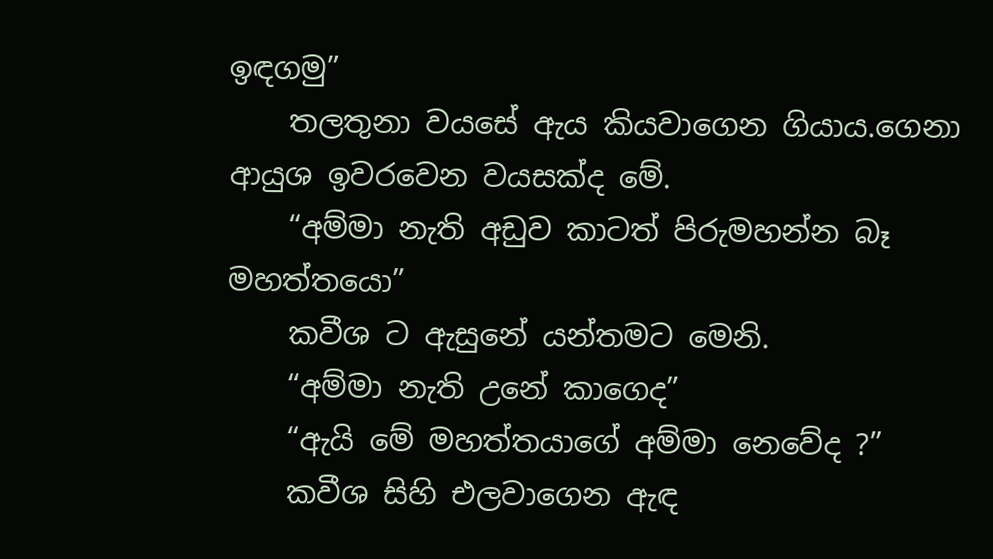ඉඳගමු”
    තලතුනා වයසේ ඇය කියවාගෙන ගියාය.ගෙනා ආයුශ ඉවරවෙන වයසක්ද මේ.
    “අම්මා නැති අඩුව කාටත් පිරුමහන්න බෑ මහත්තයො”
    කවීශ ට ඇසුනේ යන්තමට මෙනි.
    “අම්මා නැති උනේ කාගෙද”
    “ඇයි මේ මහත්තයාගේ අම්මා නෙවේද ?”
    කවීශ සිහි එලවාගෙන ඇඳ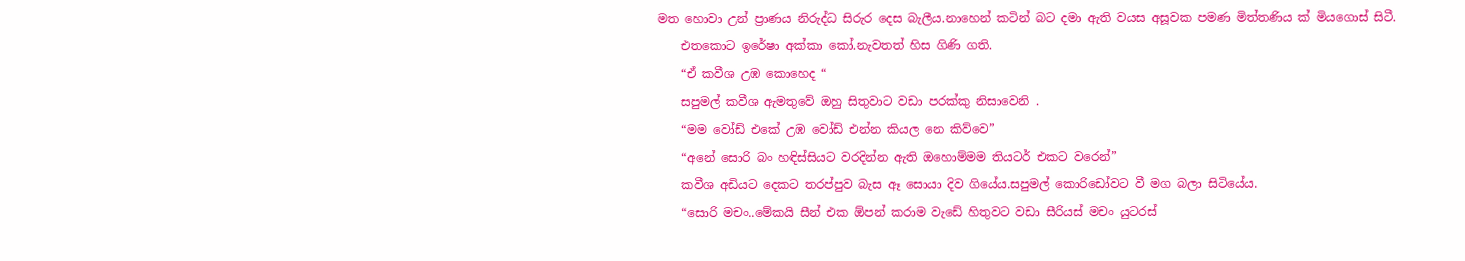මත හොවා උන් ප්‍රාණය නිරුද්ධ සිරුර දෙස බැලීය.නාහෙන් කටින් බට දමා ඇති වයස අසූවක පමණ මිත්තණිය ක් මියගොස් සිටී.
    එතකොට ඉරේෂා අක්කා කෝ.නැවතත් හිස ගිණි ගති.
    “ඒ කවීශ උඹ කොහෙද “
    සපුමල් කවීශ ඇමතුවේ ඔහු සිතුවාට වඩා පරක්කු නිසාවෙනි .
    “මම වෝඩ් එකේ උඹ වෝඩ් එන්න කියල නෙ කිව්වෙ”
    “අනේ සොරි බං හඳිස්සියට වරදින්න ඇති ඔහොම්මම තියටර් එකට වරෙන්”
    කවීශ අඩියට දෙකට තරප්පුව බැස ඈ සොයා දිව ගියේය.සපුමල් කොරිඩෝවට වී මග බලා සිටියේය.
    “සොරි මචං..මේකයි සීන් එක ඕපන් කරාම වැඩේ හිතුවට වඩා සීරියස් මචං යුටරස්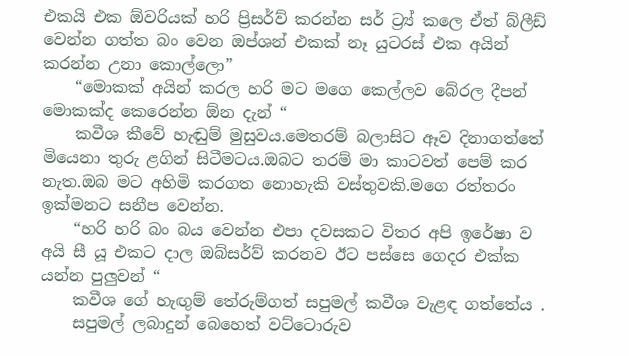එකයි එක ඕවරියක් හරි ප්‍රිසර්ව් කරන්න සර් ට්‍ර්‍ය් කලෙ ඒත් බ්ලීඩ් වෙන්න ගත්ත බං වෙන ඔප්ශන් එකක් නෑ යුටරස් එක අයින් කරන්න උනා කොල්ලො”
    “මොකක් අයින් කරල හරි මට මගෙ කෙල්ලව බේරල දීපන් මොකක්ද කෙරෙන්න ඕන දැන් “
    කවීශ කීවේ හැඬුම් මුසුවය.මෙතරම් බලාසිට ඈව දිනාගත්තේ මියෙනා තුරු ළගින් සිටීමටය.ඔබට තරම් මා කාටවත් පෙම් කර නැත.ඔබ මට අහිමි කරගත නොහැකි වස්තුවකි.මගෙ රත්තරං ඉක්මනට සනීප වෙන්න.
    “හරි හරි බං බය වෙන්න එපා දවසකට විතර අපි ඉරේෂා ව අයි සී යූ එකට දාල ඔබ්සර්ව් කරනව ඊට පස්සෙ ගෙදර එක්ක යන්න පුලුවන් “
    කවීශ ගේ හැඟුම් තේරුම්ගත් සපුමල් කවීශ වැළඳ ගත්තේය .
    සපුමල් ලබාදුන් බෙහෙත් වට්ටොරුව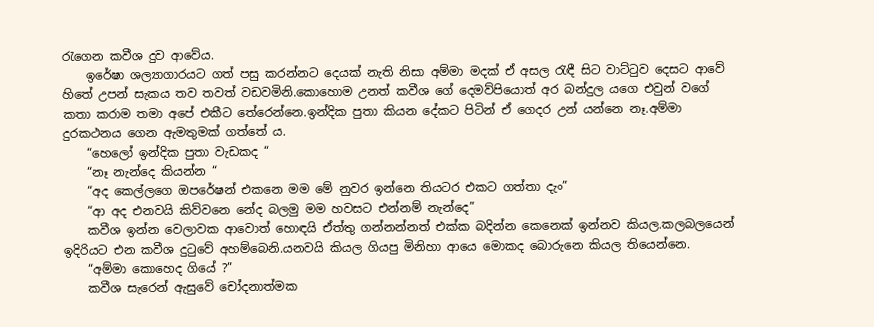රැගෙන කවීශ දුව ආවේය.
    ඉරේෂා ශල්‍යාගාරයට ගත් පසු කරන්නට දෙයක් නැති නිසා අම්මා මදක් ඒ අසල රැඳී සිට වාට්ටුව දෙසට ආවේ හිතේ උපන් සැකය තව තවත් වඩවමිනි.කොහොම උනත් කවීශ ගේ දෙමව්පියොත් අර බන්දුල යගෙ එවුන් වගේ කතා කරාම තමා අපේ එකීට තේරෙන්නෙ.ඉන්දික පුතා කියන දේකට පිටින් ඒ ගෙදර උන් යන්නෙ නෑ.අම්මා දුරකථනය ගෙන ඇමතුමක් ගත්තේ ය.
    “හෙලෝ ඉන්දික පුතා වැඩකද “
    “නෑ නැන්දෙ කියන්න “
    “අද කෙල්ලගෙ ඔපරේෂන් එකනෙ මම මේ නුවර ඉන්නෙ තියටර එකට ගත්තා දැං”
    “ආ අද එනවයි කිව්වනෙ නේද බලමු මම හවසට එන්නම් නැන්දෙ”
    කවීශ ඉන්න වෙලාවක ආවොත් හොඳයි ඒත්තු ගන්නන්නත් එක්ක බදින්න කෙනෙක් ඉන්නව කියල.කලබලයෙන් ඉදිරියට එන කවීශ දුටුවේ අහම්බෙනි.යනවයි කියල ගියපු මිනිහා ආයෙ මොකද බොරුනෙ කියල තියෙන්නෙ.
    “අම්මා කොහෙද ගියේ ?”
    කවීශ සැරෙන් ඇසුවේ චෝදනාත්මක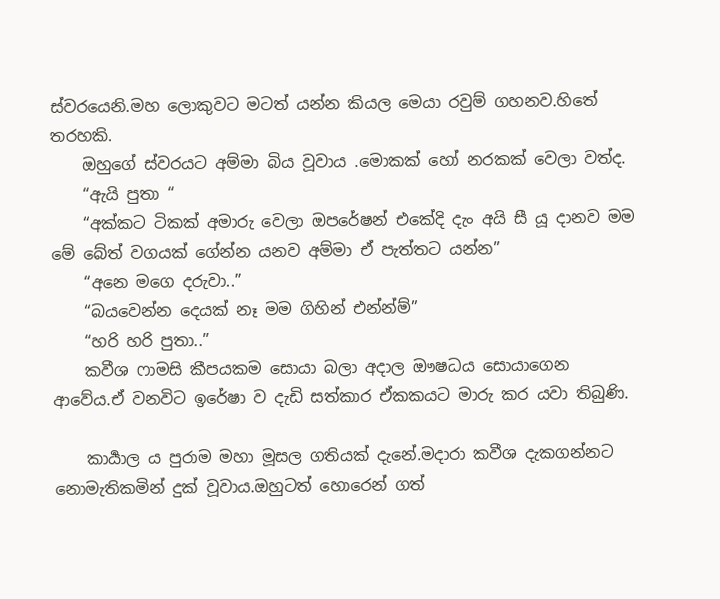ස්වරයෙනි.මහ ලොකුවට මටත් යන්න කියල මෙයා රවුම් ගහනව.හිතේ තරහකි.
    ඔහුගේ ස්වරයට අම්මා බිය වූවාය .මොකක් හෝ නරකක් වෙලා වත්ද.
    “ඇයි පුතා “
    “අක්කට ටිකක් අමාරු වෙලා ඔපරේෂන් එකේදි දැං අයි සී යූ දානව මම මේ බේත් වගයක් ගේන්න යනව අම්මා ඒ පැත්තට යන්න”
    “අනෙ මගෙ දරුවා..”
    “බයවෙන්න දෙයක් නෑ මම ගිහින් එන්න්ම්”
    “හරි හරි පුතා..”
    කවීශ ෆාමසි කීපයකම සොයා බලා අදාල ඖෂධය සොයාගෙන ආවේය.ඒ වනවිට ඉරේෂා ව දැඩි සත්කාර ඒකකයට මාරු කර යවා තිබුණි.

    කාර්‍යාල ය පුරාම මහා මූසල ගතියක් දැනේ.මදාරා කවීශ දැකගන්නට නොමැතිකමින් දුක් වූවාය.ඔහුටත් හොරෙන් ගත්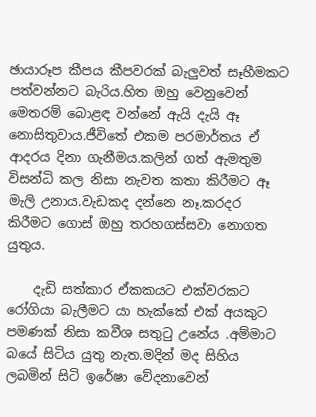ඡායාරූප කීපය කීපවරක් බැලුවත් සෑහීමකට පත්වන්නට බැරිය.හිත ඔහු වෙනුවෙන් මෙතරම් බොළඳ වන්නේ ඇයි දැයි ඈ නොසිතුවාය.ජීවිතේ එකම පරමාර්තය ඒ ආදරය දිනා ගැනීමය.කලින් ගත් ඇමතුම විසන්ධි කල නිසා නැවත කතා කිරීමට ඈ මැලි උනාය.වැඩකද දන්නෙ නෑ.කරදර කිරීමට ගොස් ඔහු තරහගස්සවා නොගත යුතුය.

    දැඩි සත්කාර ඒකකයට එක්වරකට රෝගියා බැලීමට යා හැක්කේ එක් අයකුට පමණක් නිසා කවීශ සතුටු උනේය .අම්මාට බයේ සිටිය යුතු නැත.මදින් මද සිහිය ලබමින් සිටි ඉරේෂා වේදනාවෙන්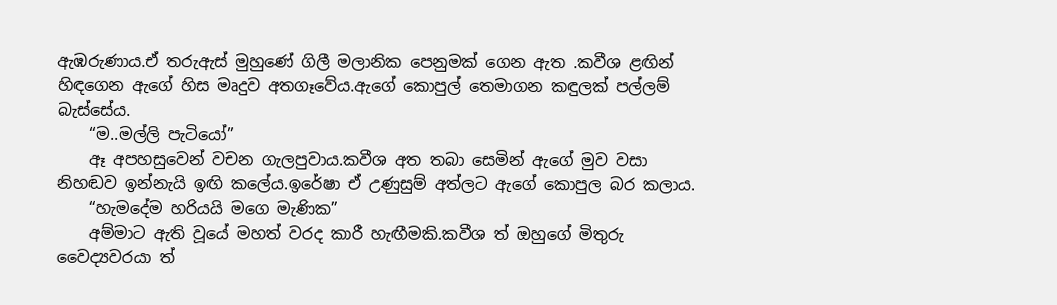ඇඹරුණාය.ඒ තරුඇස් මුහුණේ ගිලී මලානික පෙනුමක් ගෙන ඇත .කවීශ ළඟින් හිඳගෙන ඇගේ හිස මෘදුව අතගෑවේය.ඇගේ කොපුල් තෙමාගන කඳුලක් පල්ලම් බැස්සේය.
    “ම..මල්ලි පැටියෝ”
    ඈ අපහසුවෙන් වචන ගැලපුවාය.කවීශ අත තබා සෙමින් ඇගේ මුව වසා නිහඬව ඉන්නැයි ඉඟි කලේය.ඉරේෂා ඒ උණුසුම් අත්ලට ඇගේ කොපුල බර කලාය.
    “හැමදේම හරියයි මගෙ මැණික”
    අම්මාට ඇති වූයේ මහත් වරද කාරී හැඟීමකි.කවීශ ත් ඔහුගේ මිතුරු වෛද්‍යවරයා ත්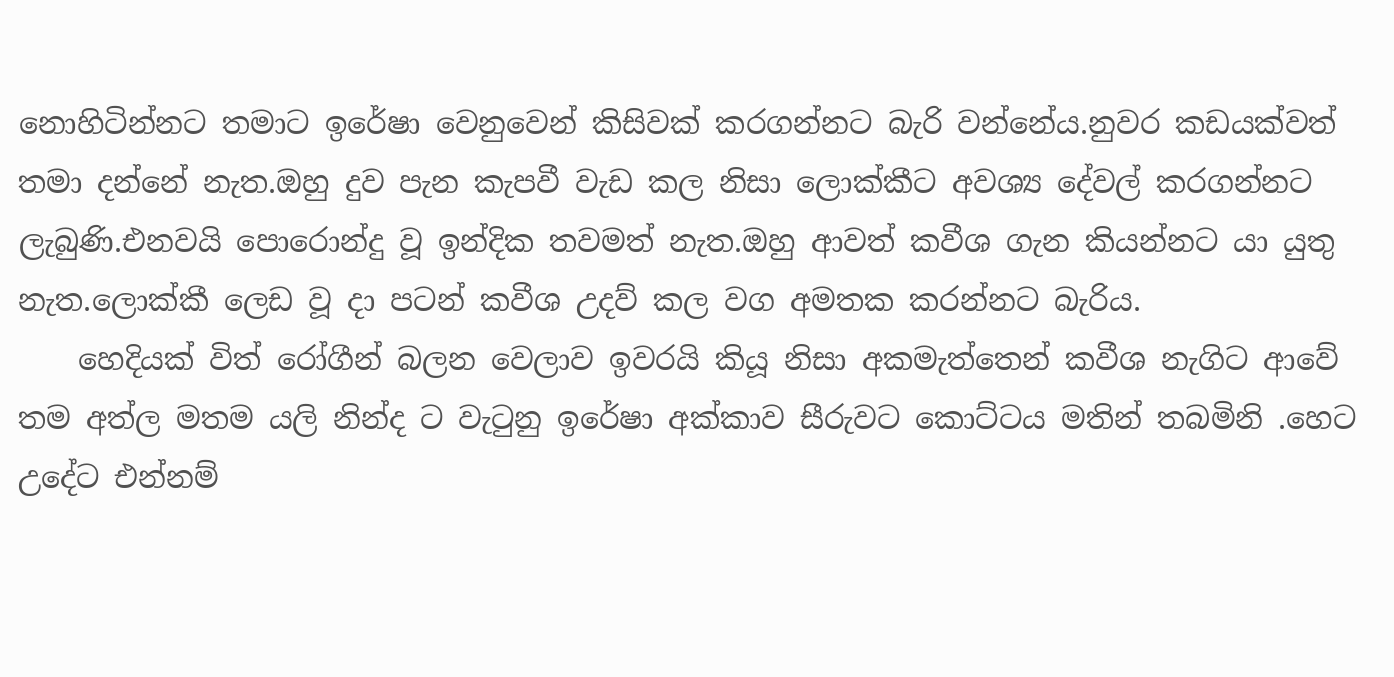නොහිටින්නට තමාට ඉරේෂා වෙනුවෙන් කිසිවක් කරගන්නට බැරි වන්නේය.නුවර කඩයක්වත් තමා දන්නේ නැත.ඔහු දුව පැන කැපවී වැඩ කල නිසා ලොක්කීට අවශ්‍ය දේවල් කරගන්නට ලැබුණි.එනවයි පොරොන්දු වූ ඉන්දික තවමත් නැත.ඔහු ආවත් කවීශ ගැන කියන්නට යා යුතු නැත.ලොක්කී ලෙඩ වූ දා පටන් කවීශ උදව් කල වග අමතක කරන්නට බැරිය.
    හෙදියක් විත් රෝගීන් බලන වෙලාව ඉවරයි කියූ නිසා අකමැත්තෙන් කවීශ නැගිට ආවේ තම අත්ල මතම යලි නින්ද ට වැටුනු ඉරේෂා අක්කාව සීරුවට කොට්ටය මතින් තබමිනි .හෙට උදේට එන්නම්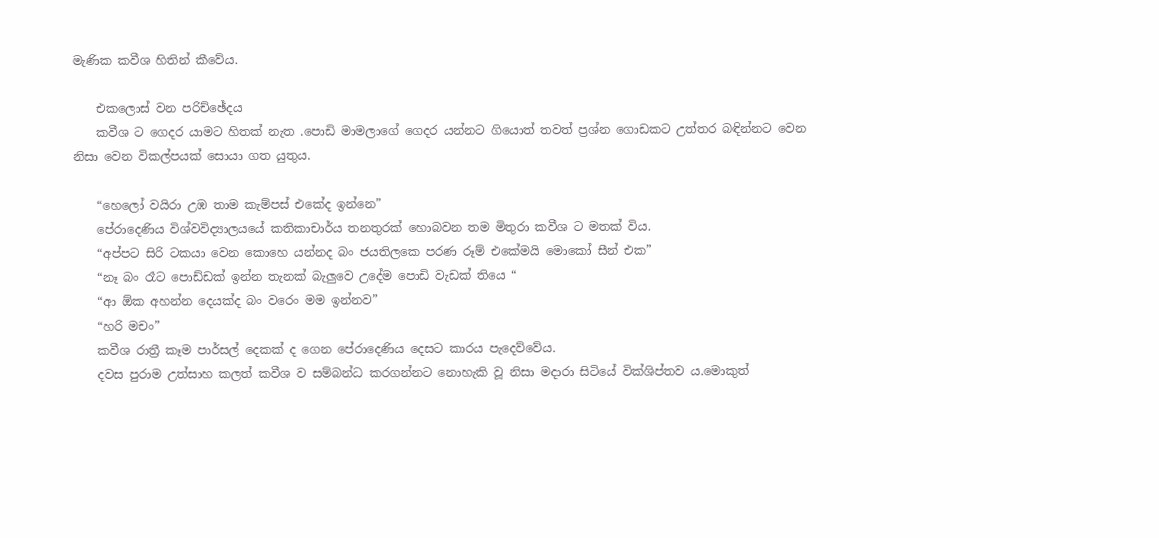මැණික කවීශ හිතින් කීවේය.

    එකලොස් වන පරිච්ඡේදය
    කවීශ ට ගෙදර යාමට හිතක් නැත .පොඩි මාමලාගේ ගෙදර යන්නට ගියොත් තවත් ප්‍රශ්න ගොඩකට උත්තර බඳින්නට වෙන නිසා වෙන විකල්පයක් සොයා ගත යුතුය.

    “හෙලෝ වයිරා උඹ තාම කැම්පස් එකේද ඉන්නෙ”
    පේරාදෙණිය විශ්වවිද්‍යාලයයේ කතිකාචාර්ය තනතුරක් හොබවන තම මිතුරා කවීශ ට මතක් විය.
    “අප්පට සිරි ටකයා වෙන කොහෙ යන්නද බං ජයතිලකෙ පරණ රූම් එකේමයි මොකෝ සීන් එක”
    “නෑ බං රෑට පොඩ්ඩක් ඉන්න තැනක් බැලුවෙ උදේම පොඩි වැඩක් තියෙ “
    “ආ ඕක අහන්න දෙයක්ද බං වරෙං මම ඉන්නව”
    “හරි මචං”
    කවීශ රාත්‍රී කෑම පාර්සල් දෙකක් ද ගෙන පේරාදෙණිය දෙසට කාරය පැදෙව්වේය.
    දවස පුරාම උත්සාහ කලත් කවීශ ව සම්බන්ධ කරගන්නට නොහැකි වූ නිසා මදාරා සිටියේ වික්ශිප්තව ය.මොකුත්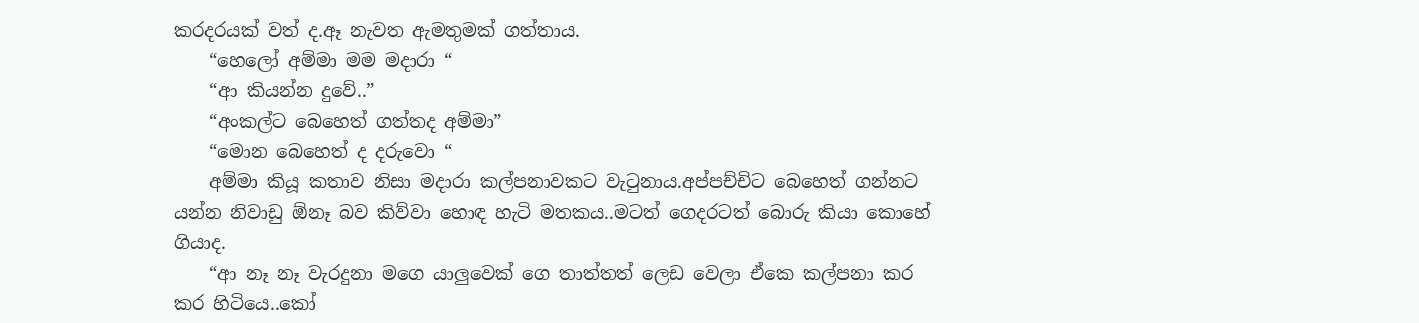කරදරයක් වත් ද.ඈ නැවත ඇමතුමක් ගත්තාය.
    “හෙලෝ අම්මා මම මදාරා “
    “ආ කියන්න දුවේ..”
    “අංකල්ට බෙහෙත් ගත්තද අම්මා”
    “මොන බෙහෙත් ද දරුවො “
    අම්මා කියූ කතාව නිසා මදාරා කල්පනාවකට වැටුනාය.අප්පච්චිට බෙහෙත් ගන්නට යන්න නිවාඩු ඕනෑ බව කිව්වා හොඳ හැටි මතකය..මටත් ගෙදරටත් බොරු කියා කොහේ ගියාද.
    “ආ නෑ නෑ වැරදුනා මගෙ යාලුවෙක් ගෙ තාත්තත් ලෙඩ වෙලා ඒකෙ කල්පනා කර කර හිටියෙ..කෝ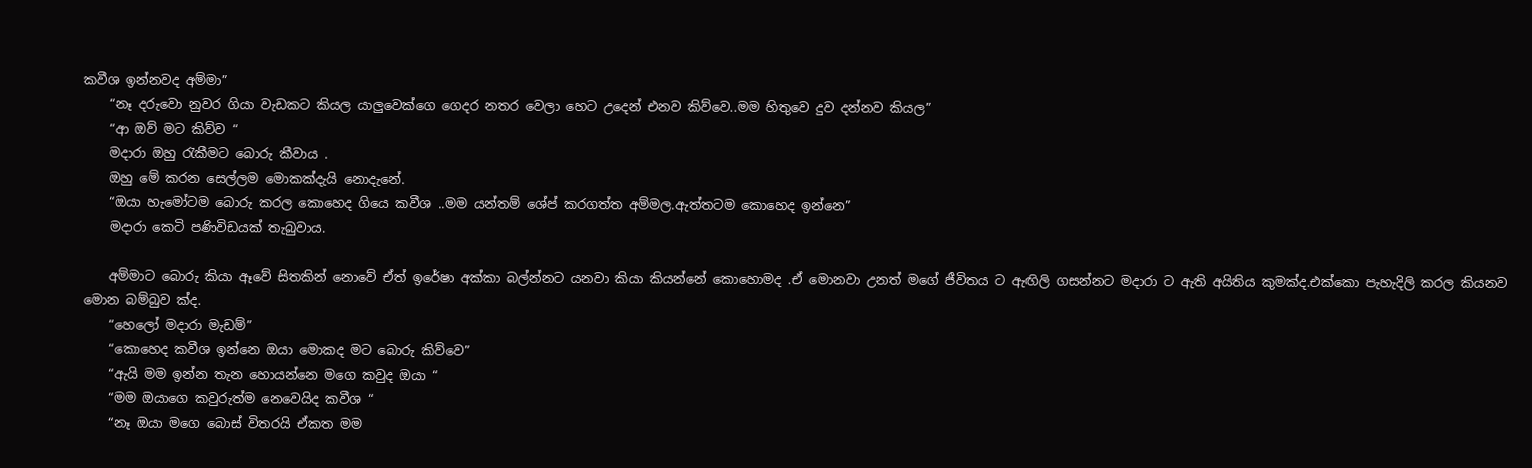කවීශ ඉන්නවද අම්මා”
    “නෑ දරුවො නුවර ගියා වැඩකට කියල යාලුවෙක්ගෙ ගෙදර නතර වෙලා හෙට උදෙන් එනව කිව්වෙ..මම හිතුවෙ දුව දන්නව කියල”
    “ආ ඔව් මට කිව්ව “
    මදාරා ඔහු රැකීමට බොරු කීවාය .
    ඔහු මේ කරන සෙල්ලම මොකක්දැයි නොදැනේ.
    “ඔයා හැමෝටම බොරු කරල කොහෙද ගියෙ කවීශ ..මම යන්තම් ශේප් කරගත්ත අම්මල.ඇත්තටම කොහෙද ඉන්නෙ”
    මදාරා කෙටි පණිවිඩයක් තැබුවාය.

    අම්මාට බොරු කියා ඈවේ සිතකින් නොවේ ඒත් ඉරේෂා අක්කා බල්න්නට යනවා කියා කියන්නේ කොහොමද .ඒ මොනවා උනත් මගේ ජීවිතය ට ඇඟිලි ගසන්නට මදාරා ට ඇති අයිතිය කුමක්ද.එක්කො පැහැදිලි කරල කියනව මොන බම්බුව ක්ද.
    “හෙලෝ මදාරා මැඩම්”
    “කොහෙද කවීශ ඉන්නෙ ඔයා මොකද මට බොරු කිව්වෙ”
    “ඇයි මම ඉන්න තැන හොයන්නෙ මගෙ කවුද ඔයා “
    “මම ඔයාගෙ කවුරුත්ම නෙවෙයිද කවීශ “
    “නෑ ඔයා මගෙ බොස් විතරයි ඒකත මම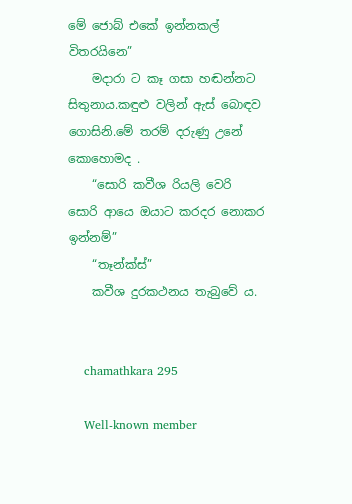මේ ජොබ් එකේ ඉන්නකල් විතරයිනෙ”
    මදාරා ට කෑ ගසා හඬන්නට සිතුනාය.කඳුළු වලින් ඇස් බොඳව ගොසිනි.මේ තරම් දරුණු උනේ කොහොමද .
    “සොරි කවීශ රියලි වෙරි සොරි ආයෙ ඔයාට කරදර නොකර ඉන්නම්”
    “තෑන්ක්ස්”
    කවීශ දුරකථනය තැබුවේ ය.


    chamathkara 295

    Well-known member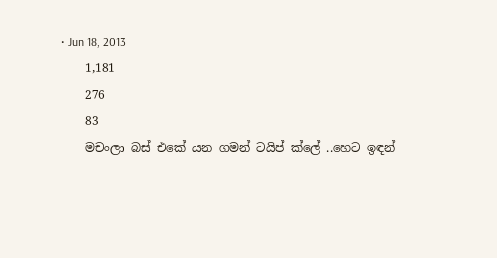• Jun 18, 2013
    1,181
    276
    83
    මචංලා බස් එකේ යන ගමන් ටයිප් ක්ලේ ..හෙට ඉඳන්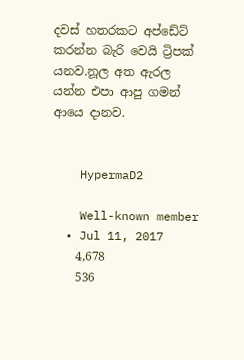දවස් හතරකට අප්ඩේට් කරන්න බැරි වෙයි ට්‍රිපක් යනව.නූල අත ඇරල යන්න එපා ආපු ගමන් ආයෙ දානව.


    HypermaD2

    Well-known member
  • Jul 11, 2017
    4,678
    536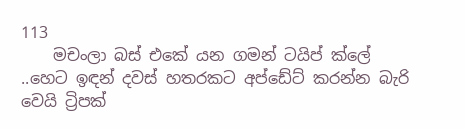113
    මචංලා බස් එකේ යන ගමන් ටයිප් ක්ලේ ..හෙට ඉඳන් දවස් හතරකට අප්ඩේට් කරන්න බැරි වෙයි ට්‍රිපක්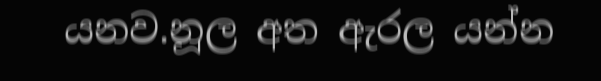යනව.නූල අත ඇරල යන්න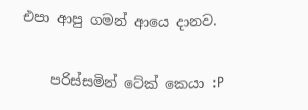එපා ආපු ගමන් ආයෙ දානව.

    පරිස්සමින් ටේක් කෙයා :P